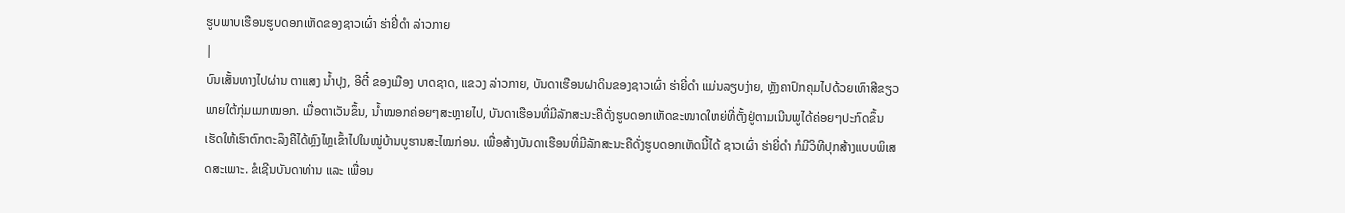ຮູບພາບເຮືອນຮູບດອກເຫັດຂອງຊາວເຜົ່າ ຮ່າຢີ່ດຳ ລ່າວກາຍ
|
ບົນເສັ້ນທາງໄປຜ່ານ ຕາແສງ ນ້ຳປຸງ, ອີຕີ໋ ຂອງເມືອງ ບາດຊາດ, ແຂວງ ລ່າວກາຍ, ບັນດາເຮືອນຝາດິນຂອງຊາວເຜົ່າ ຮ່າຍີ່ດຳ ແມ່ນລຽບງ່າຍ, ຫຼັງຄາປົກຄຸມໄປດ້ວຍເທົາສີຂຽວພາຍໃຕ້ກຸ່ມເມກໝອກ. ເມື່ອຕາເວັນຂຶ້ນ, ນ້ຳໝອກຄ່ອຍໆສະຫຼາຍໄປ, ບັນດາເຮືອນທີ່ມີລັກສະນະຄືດັ່ງຮູບດອກເຫັດຂະໜາດໃຫຍ່ທີ່ຕັ້ງຢູ່ຕາມເນີນພູໄດ້ຄ່ອຍໆປະກົດຂຶ້ນ ເຮັດໃຫ້ເຮົາຕົກຕະລຶງຄືໄດ້ຫຼົງໄຫຼເຂົ້າໄປໃນໝູ່ບ້ານບູຮານສະໄໝກ່ອນ. ເພື່ອສ້າງບັນດາເຮືອນທີ່ມີລັກສະນະຄືດັ່ງຮູບດອກເຫັດນີ້ໄດ້ ຊາວເຜົ່າ ຮ່າຍີ່ດຳ ກໍມີວິທີປຸກສ້າງແບບພິເສດສະເພາະ. ຂໍເຊີນບັນດາທ່ານ ແລະ ເພື່ອນ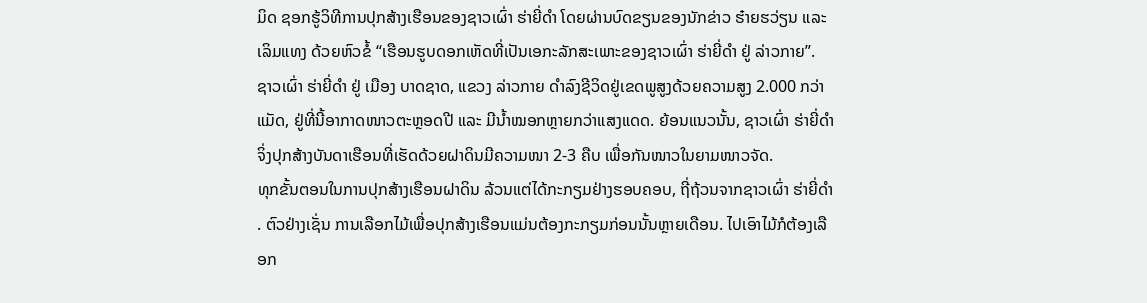ມິດ ຊອກຮູ້ວິທີການປຸກສ້າງເຮືອນຂອງຊາວເຜົ່າ ຮ່າຍີ່ດຳ ໂດຍຜ່ານບົດຂຽນຂອງນັກຂ່າວ ຮ໋າຍຮວ່ຽນ ແລະ ເລິມແທງ ດ້ວຍຫົວຂໍ້ “ເຮືອນຮູບດອກເຫັດທີ່ເປັນເອກະລັກສະເພາະຂອງຊາວເຜົ່າ ຮ່າຍີ່ດຳ ຢູ່ ລ່າວກາຍ”.
ຊາວເຜົ່າ ຮ່າຍີ່ດຳ ຢູ່ ເມືອງ ບາດຊາດ, ແຂວງ ລ່າວກາຍ ດຳລົງຊີວິດຢູ່ເຂດພູສູງດ້ວຍຄວາມສູງ 2.000 ກວ່າແມັດ, ຢູ່ທີ່ນີ້ອາກາດໜາວຕະຫຼອດປີ ແລະ ມີນ້ຳໝອກຫຼາຍກວ່າແສງແດດ. ຍ້ອນແນວນັ້ນ, ຊາວເຜົ່າ ຮ່າຍີ່ດຳ ຈິ່ງປຸກສ້າງບັນດາເຮືອນທີ່ເຮັດດ້ວຍຝາດິນມີຄວາມໜາ 2-3 ຄືບ ເພື່ອກັນໜາວໃນຍາມໜາວຈັດ.
ທຸກຂັ້ນຕອນໃນການປຸກສ້າງເຮືອນຝາດິນ ລ້ວນແຕ່ໄດ້ກະກຽມຢ່າງຮອບຄອບ, ຖີ່ຖ້ວນຈາກຊາວເຜົ່າ ຮ່າຍີ່ດຳ . ຕົວຢ່າງເຊັ່ນ ການເລືອກໄມ້ເພື່ອປຸກສ້າງເຮືອນແມ່ນຕ້ອງກະກຽມກ່ອນນັ້ນຫຼາຍເດືອນ. ໄປເອົາໄມ້ກໍຕ້ອງເລືອກ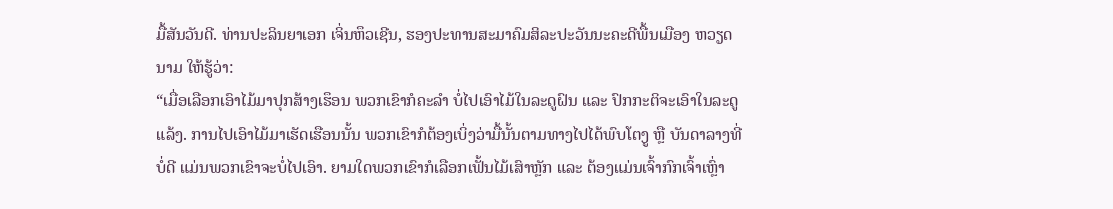ມື້ສັນວັນດີ. ທ່ານປະລິນຍາເອກ ເຈິ່ນຫຶວເຊີນ, ຮອງປະທານສະມາຄົມສິລະປະວັນນະຄະດີພື້ນເມືອງ ຫວຽດນາມ ໃຫ້ຮູ້ວ່າ:
“ເມື່ອເລືອກເອົາໄມ້ມາປຸກສ້າງເຮຶອນ ພວກເຂົາກໍຄະລຳ ບໍ່ໄປເອົາໄມ້ໃນລະດູຝົນ ແລະ ປົກກະຕິຈະເອົາໃນລະດູແລ້ງ. ການໄປເອົາໄມ້ມາເຮັດເຮືອນນັ້ນ ພວກເຂົາກໍຕ້ອງເບິ່ງວ່າມື້ນັ້ນຕາມທາງໄປໄດ້ພົບໂຕງູ ຫຼື ບັນດາລາງທີ່ບໍ່ດີ ແມ່ນພວກເຂົາຈະບໍ່ໄປເອົາ. ຍາມໃດພວກເຂົາກໍເລືອກເຟັ້ນໄມ້ເສົາຫຼັກ ແລະ ຕ້ອງແມ່ນເຈົ້າກົກເຈົ້າເຫຼົ່າ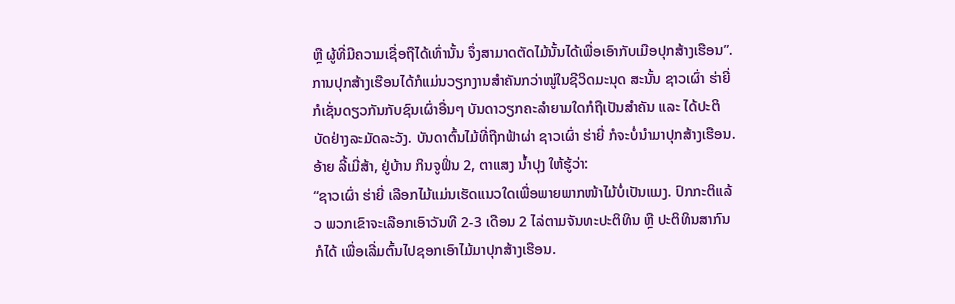ຫຼື ຜູ້ທີ່ມີຄວາມເຊື່ອຖືໄດ້ເທົ່ານັ້ນ ຈຶ່ງສາມາດຕັດໄມ້ນັ້ນໄດ້ເພື່ອເອົາກັບເມືອປຸກສ້າງເຮືອນ”.
ການປຸກສ້າງເຮືອນໄດ້ກໍແມ່ນວຽກງານສຳຄັນກວ່າໝູ່ໃນຊີວິດມະນຸດ ສະນັ້ນ ຊາວເຜົ່າ ຮ່າຍີ່ ກໍເຊັ່ນດຽວກັນກັບຊົນເຜົ່າອື່ນໆ ບັນດາວຽກຄະລຳຍາມໃດກໍຖືເປັນສຳຄັນ ແລະ ໄດ້ປະຕິບັດຢ່າງລະມັດລະວັງ. ບັນດາຕົ້ນໄມ້ທີ່ຖືກຟ້າຜ່າ ຊາວເຜົ່າ ຮ່າຍີ່ ກໍຈະບໍ່ນຳມາປຸກສ້າງເຮືອນ. ອ້າຍ ລີ້ເມີ່ສ້າ, ຢູ່ບ້ານ ກິນຈູຟິ່ນ 2, ຕາແສງ ນ້ຳປຸງ ໃຫ້ຮູ້ວ່າ:
“ຊາວເຜົ່າ ຮ່າຍີ່ ເລືອກໄມ້ແມ່ນເຮັດແນວໃດເພື່ອພາຍພາກໜ້າໄມ້ບໍ່ເປັນແມງ. ປົກກະຕິແລ້ວ ພວກເຂົາຈະເລືອກເອົາວັນທີ 2-3 ເດືອນ 2 ໄລ່ຕາມຈັນທະປະຕິທິນ ຫຼື ປະຕິທິນສາກົນກໍໄດ້ ເພື່ອເລີ່ມຕົ້ນໄປຊອກເອົາໄມ້ມາປຸກສ້າງເຮືອນ.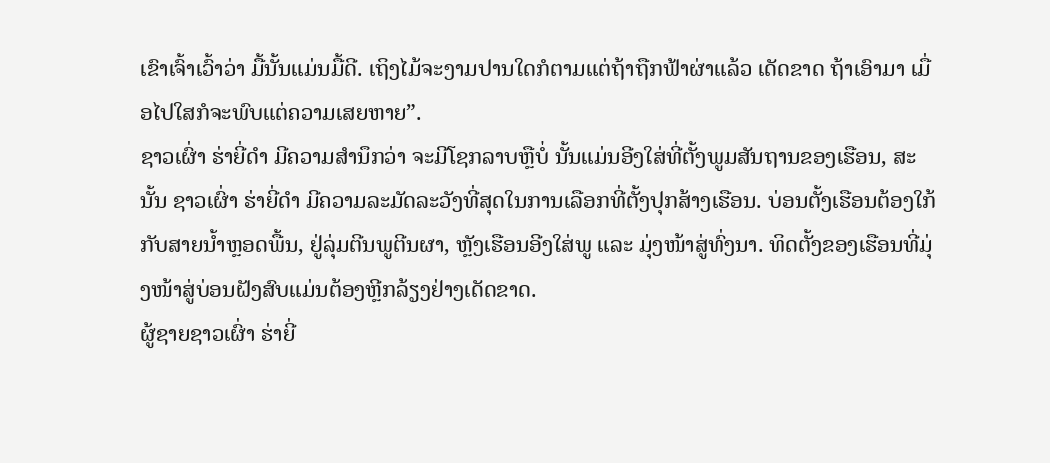ເຂົາເຈົ້າເວົ້າວ່າ ມື້ນັ້ນແມ່ນມື້ດີ. ເຖິງໄມ້ຈະງາມປານໃດກໍຕາມແຕ່ຖ້າຖືກຟ້າຜ່າແລ້ວ ເດັດຂາດ ຖ້າເອົາມາ ເມື່ອໄປໃສກໍຈະພົບແຕ່ຄວາມເສຍຫາຍ”.
ຊາວເຜົ່າ ຮ່າຍີ່ດຳ ມີຄວາມສຳນຶກວ່າ ຈະມີໂຊກລາບຫຼືບໍ່ ນັ້ນແມ່ນອີງໃສ່ທີ່ຕັ້ງພູມສັນຖານຂອງເຮືອນ, ສະນັ້ນ ຊາວເຜົ່າ ຮ່າຍີ່ດຳ ມີຄວາມລະມັດລະວັງທີ່ສຸດໃນການເລືອກທີ່ຕັ້ງປຸກສ້າງເຮືອນ. ບ່ອນຕັ້ງເຮືອນຕ້ອງໃກ້ກັບສາຍນ້ຳຫຼອດພື້ນ, ຢູ່ລຸ່ມຕີນພູຕີນຜາ, ຫຼັງເຮືອນອີງໃສ່ພູ ແລະ ມຸ່ງໜ້າສູ່ທົ່ງນາ. ທິດຕັ້ງຂອງເຮືອນທີ່ມຸ່ງໜ້າສູ່ບ່ອນຝັງສົບແມ່ນຕ້ອງຫຼີກລ້ຽງຢ່າງເດັດຂາດ.
ຜູ້ຊາຍຊາວເຜົ່າ ຮ່າຍີ່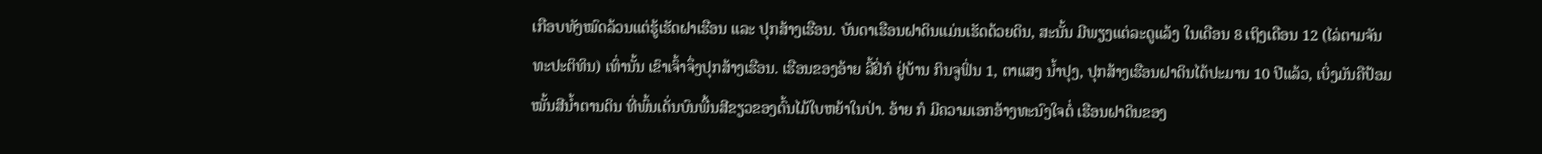ເກືອບທັງໝົດລ້ວນແຕ່ຮູ້ເຮັດຝາເຮືອນ ແລະ ປຸກສ້າງເຮືອນ. ບັນດາເຮືອນຝາດິນແມ່ນເຮັດດ້ວຍດິນ, ສະນັ້ນ ມີພຽງແຕ່ລະດູແລ້ງ ໃນເດືອນ 8 ເຖິງເດືອນ 12 (ໄລ່ຕາມຈັນທະປະຕິທິນ) ເທົ່ານັ້ນ ເຂົາເຈົ້າຈຶ່ງປຸກສ້າງເຮືອນ. ເຮືອນຂອງອ້າຍ ລີ້ຢິ່ກໍ ຢູ່ບ້ານ ກິນຈູຟິ່ນ 1, ຕາແສງ ນ້ຳປຸງ, ປຸກສ້າງເຮືອນຝາດິນໄດ້ປະມານ 10 ປີແລ້ວ, ເບິ່ງມັນຄືປ້ອມໝັ້ນສີນ້ຳຕານດິນ ທີ່ພົ້ນເດັ່ນບົນພື້ນສີຂຽວຂອງຕົ້ນໄມ້ໃບຫຍ້າໃນປ່າ. ອ້າຍ ກໍ ມີຄວາມເອກອ້າງທະນົງໃຈຕໍ່ ເຮືອນຝາດິນຂອງ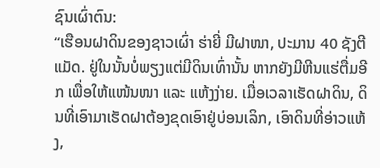ຊົນເຜົ່າຕົນ:
“ເຮືອນຝາດິນຂອງຊາວເຜົ່າ ຮ່າຍີ່ ມີຝາໜາ, ປະມານ 40 ຊັງຕີແມັດ. ຢູ່ໃນນັ້ນບໍ່ພຽງແຕ່ມີດິນເທົ່ານັ້ນ ຫາກຍັງມີຫີນແຮ່ຕື່ມອີກ ເພື່ອໃຫ້ແໜ້ນໜາ ແລະ ແຫ້ງງ່າຍ. ເມື່ອເວລາເຮັດຝາດິນ, ດິນທີ່ເອົາມາເຮັດຝາຕ້ອງຂຸດເອົາຢູ່ບ່ອນເລິກ, ເອົາດິນທີ່ອ່າວແຫ້ງ,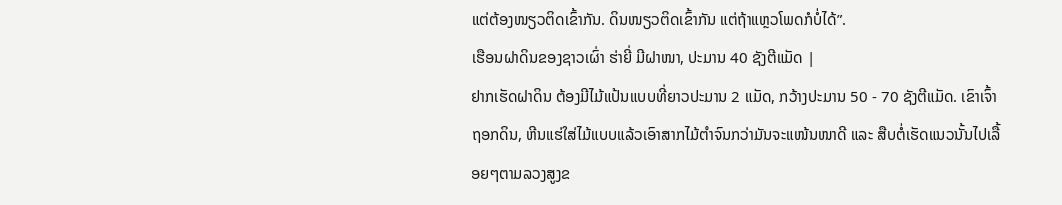ແຕ່ຕ້ອງໜຽວຕິດເຂົ້າກັນ. ດິນໜຽວຕິດເຂົ້າກັນ ແຕ່ຖ້າແຫຼວໂພດກໍບໍ່ໄດ້”.
ເຮືອນຝາດິນຂອງຊາວເຜົ່າ ຮ່າຍີ່ ມີຝາໜາ, ປະມານ 40 ຊັງຕີແມັດ |
ຢາກເຮັດຝາດິນ ຕ້ອງມີໄມ້ແປ້ນແບບທີ່ຍາວປະມານ 2 ແມັດ, ກວ້າງປະມານ 50 - 70 ຊັງຕີແມັດ. ເຂົາເຈົ້າຖອກດິນ, ຫີນແຮ່ໃສ່ໄມ້ແບບແລ້ວເອົາສາກໄມ້ຕຳຈົນກວ່າມັນຈະແໜ້ນໜາດີ ແລະ ສືບຕໍ່ເຮັດແນວນັ້ນໄປເລື້ອຍໆຕາມລວງສູງຂ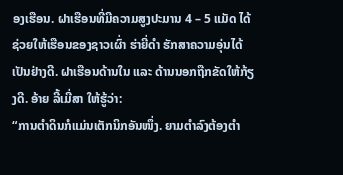ອງເຮືອນ. ຝາເຮືອນທີ່ມີຄວາມສູງປະມານ 4 – 5 ແມັດ ໄດ້ຊ່ວຍໃຫ້ເຮືອນຂອງຊາວເຜົ່າ ຮ່າຍີ່ດຳ ຮັກສາຄວາມອຸ່ນໄດ້ເປັນຢ່າງດີ. ຝາເຮືອນດ້ານໃນ ແລະ ດ້ານນອກຖືກຂັດໃຫ້ກ້ຽງດີ. ອ້າຍ ລີ້ເມີ່ສາ ໃຫ້ຮູ້ວ່າ:
“ການຕຳດິນກໍແມ່ນເຕັກນິກອັນໜຶ່ງ. ຍາມຕຳລົງຕ້ອງຕຳ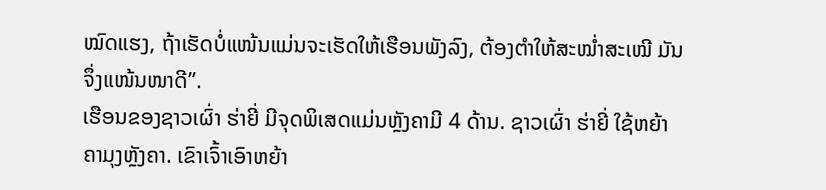ໝົດແຮງ, ຖ້າເຮັດບໍ່ແໜ້ນແມ່ນຈະເຮັດໃຫ້ເຮືອນພັງລົງ, ຕ້ອງຕຳໃຫ້ສະໝ່ຳສະເໝີ ມັນຈຶ່ງແໜ້ນໜາດີ”.
ເຮືອນຂອງຊາວເຜົ່າ ຮ່າຍີ່ ມີຈຸດພິເສດແມ່ນຫຼັງຄາມີ 4 ດ້ານ. ຊາວເຜົ່າ ຮ່າຍີ່ ໃຊ້ຫຍ້າຄາມຸງຫຼັງຄາ. ເຂົາເຈົ້າເອົາຫຍ້າ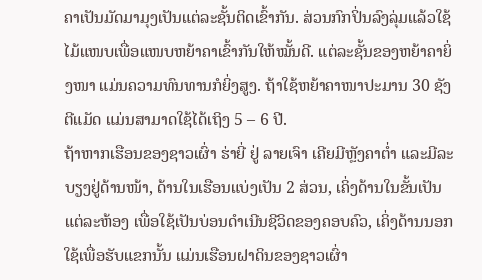ຄາເປັນມັດມາມຸງເປັນແຕ່ລະຊັ້ນຕິດເຂົ້າກັນ. ສ່ວນກົກປິ່ນລົງລຸ່ມແລ້ວໃຊ້ໄມ້ແໜບເພື່ອແໜບຫຍ້າຄາເຂົ້າກັນໃຫ້ໝັ້ນດີ. ແຕ່ລະຊັ້ນຂອງຫຍ້າຄາຍິ່ງໜາ ແມ່ນຄວາມທົນທານກໍຍິ່ງສູງ. ຖ້າໃຊ້ຫຍ້າຄາໜາປະມານ 30 ຊັງຕີແມັດ ແມ່ນສາມາດໃຊ້ໄດ້ເຖິງ 5 – 6 ປີ.
ຖ້າຫາກເຮືອນຂອງຊາວເຜົ່າ ຮ່າຍີ່ ຢູ່ ລາຍເຈົາ ເຄີຍມີຫຼັງຄາຕ່ຳ ແລະມີລະບຽງຢູ່ດ້ານໜ້າ, ດ້ານໃນເຮືອນແບ່ງເປັນ 2 ສ່ວນ, ເຄິ່ງດ້ານໃນຂັ້ນເປັນແຕ່ລະຫ້ອງ ເພື່ອໃຊ້ເປັນບ່ອນດຳເນີນຊີວິດຂອງຄອບຄົວ, ເຄິ່ງດ້ານນອກໃຊ້ເພື່ອຮັບແຂກນັ້ນ ແມ່ນເຮືອນຝາດິນຂອງຊາວເຜົ່າ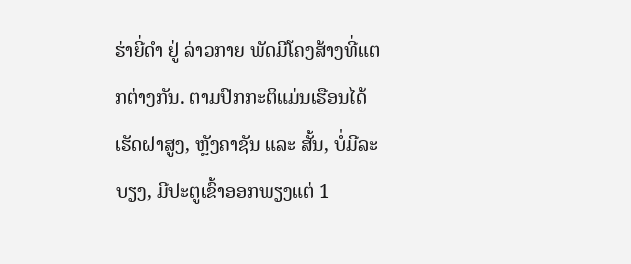ຮ່າຍີ່ດຳ ຢູ່ ລ່າວກາຍ ພັດມີໂຄງສ້າງທີ່ແຕກຕ່າງກັນ. ຕາມປົກກະຕິແມ່ນເຮືອນໄດ້ເຮັດຝາສູງ, ຫຼັງຄາຊັນ ແລະ ສັ້ນ, ບໍ່ມີລະບຽງ, ມີປະຕູເຂົ້າອອກພຽງແຕ່ 1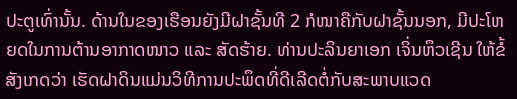ປະຕູເທົ່ານັ້ນ. ດ້ານໃນຂອງເຮືອນຍັງມີຝາຊັ້ນທີ 2 ກໍໜາຄືກັບຝາຊັ້ນນອກ, ມີປະໂຫຍດໃນການຕ້ານອາກາດໜາວ ແລະ ສັດຮ້າຍ. ທ່ານປະລິນຍາເອກ ເຈິ່ນຫຶວເຊີນ ໃຫ້ຂໍ້ສັງເກດວ່າ ເຮັດຝາດິນແມ່ນວິທີການປະພຶດທີ່ດີເລີດຕໍ່ກັບສະພາບແວດ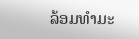ລ້ອມທຳມະ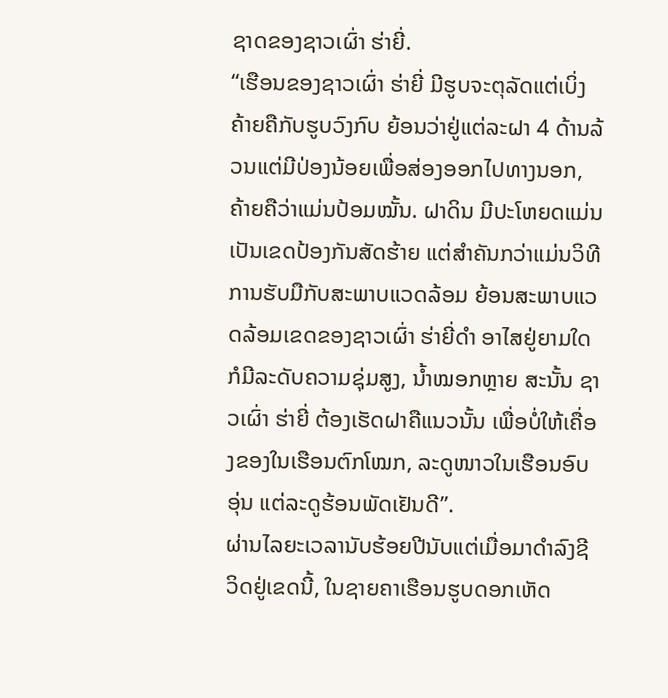ຊາດຂອງຊາວເຜົ່າ ຮ່າຍີ່.
“ເຮືອນຂອງຊາວເຜົ່າ ຮ່າຍີ່ ມີຮູບຈະຕຸລັດແຕ່ເບິ່ງຄ້າຍຄືກັບຮູບວົງກົບ ຍ້ອນວ່າຢູ່ແຕ່ລະຝາ 4 ດ້ານລ້ວນແຕ່ມີປ່ອງນ້ອຍເພື່ອສ່ອງອອກໄປທາງນອກ, ຄ້າຍຄືວ່າແມ່ນປ້ອມໝັ້ນ. ຝາດິນ ມີປະໂຫຍດແມ່ນເປັນເຂດປ້ອງກັນສັດຮ້າຍ ແຕ່ສຳຄັນກວ່າແມ່ນວິທີການຮັບມືກັບສະພາບແວດລ້ອມ ຍ້ອນສະພາບແວດລ້ອມເຂດຂອງຊາວເຜົ່າ ຮ່າຍີ່ດຳ ອາໄສຢູ່ຍາມໃດກໍມີລະດັບຄວາມຊຸ່ມສູງ, ນ້ຳໝອກຫຼາຍ ສະນັ້ນ ຊາວເຜົ່າ ຮ່າຍີ່ ຕ້ອງເຮັດຝາຄືແນວນັ້ນ ເພື່ອບໍ່ໃຫ້ເຄື່ອງຂອງໃນເຮືອນຕົກໂໝກ, ລະດູໜາວໃນເຮືອນອົບອຸ່ນ ແຕ່ລະດູຮ້ອນພັດເຢັນດີ”.
ຜ່ານໄລຍະເວລານັບຮ້ອຍປີນັບແຕ່ເມື່ອມາດຳລົງຊີວິດຢູ່ເຂດນີ້, ໃນຊາຍຄາເຮືອນຮູບດອກເຫັດ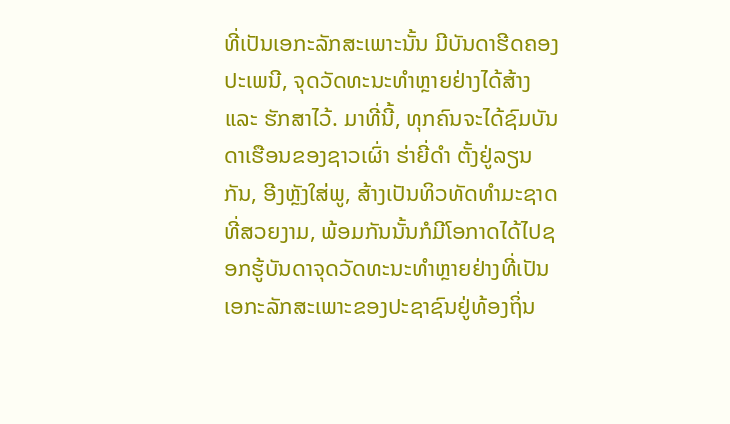ທີ່ເປັນເອກະລັກສະເພາະນັ້ນ ມີບັນດາຮີດຄອງປະເພນີ, ຈຸດວັດທະນະທຳຫຼາຍຢ່າງໄດ້ສ້າງ ແລະ ຮັກສາໄວ້. ມາທີ່ນີ້, ທຸກຄົນຈະໄດ້ຊົມບັນດາເຮືອນຂອງຊາວເຜົ່າ ຮ່າຍີ່ດຳ ຕັ້ງຢູ່ລຽນກັນ, ອີງຫຼັງໃສ່ພູ, ສ້າງເປັນທິວທັດທຳມະຊາດທີ່ສວຍງາມ, ພ້ອມກັນນັ້ນກໍມີໂອກາດໄດ້ໄປຊອກຮູ້ບັນດາຈຸດວັດທະນະທຳຫຼາຍຢ່າງທີ່ເປັນເອກະລັກສະເພາະຂອງປະຊາຊົນຢູ່ທ້ອງຖິ່ນ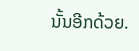ນັ້ນອີກດ້ວຍ.